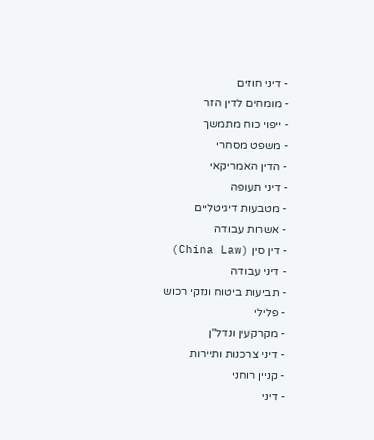- דיני חוזים
- מומחים לדין הזר
- ייפוי כוח מתמשך
- משפט מסחרי
- הדין האמריקאי
- דיני תעופה
- מטבעות דיגיטליים
- אשרות עבודה
- דין סין (China Law)
- דיני עבודה
- תביעות ביטוח ונזקי רכוש
- פלילי
- מקרקעין ונדל"ן
- דיני צרכנות ותיירות
- קניין רוחני
- דיני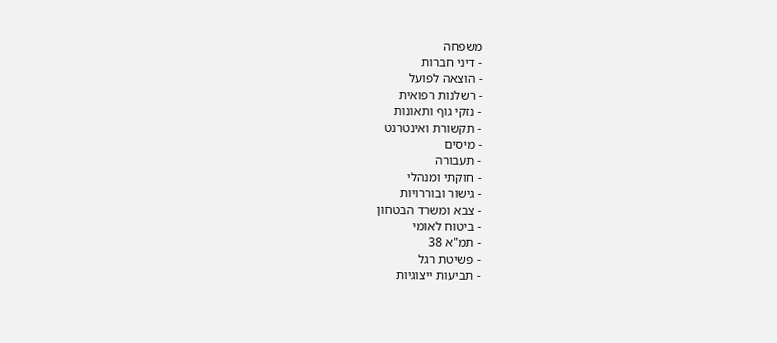משפחה
- דיני חברות
- הוצאה לפועל
- רשלנות רפואית
- נזקי גוף ותאונות
- תקשורת ואינטרנט
- מיסים
- תעבורה
- חוקתי ומנהלי
- גישור ובוררויות
- צבא ומשרד הבטחון
- ביטוח לאומי
- תמ"א 38
- פשיטת רגל
- תביעות ייצוגיות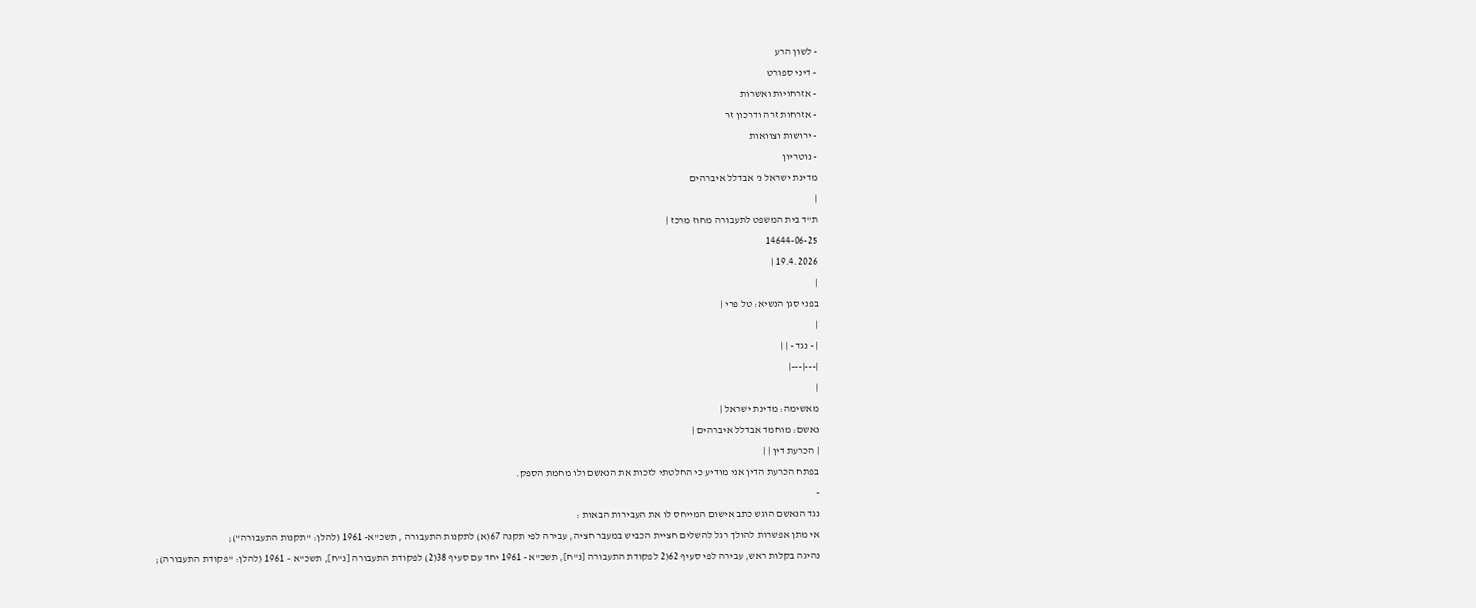- לשון הרע
- דיני ספורט
- אזרחויות ואשרות
- אזרחות זרה ודרכון זר
- ירושות וצוואות
- נוטריון
מדינת ישראל נ' אבדלל איברהים
|
ת"ד בית המשפט לתעבורה מחוז מרכז |
14644-06-25
19.4.2026 |
|
בפני סגן הנשיא: טל פרי |
|
| - נגד - | |
|---|---|
|
מאשימה: מדינת ישראל |
נאשם: מוחמד אבדלל איברהים |
| הכרעת דין | |
בפתח הכרעת הדין אני מודיע כי החלטתי לזכות את הנאשם ולו מחמת הספק.
-
נגד הנאשם הוגש כתב אישום המייחס לו את העבירות הבאות :
אי מתן אפשרות להולך רגל להשלים חציית הכביש במעבר חציה, עבירה לפי תקנה 67(א) לתקנות התעבורה , תשכ"א- 1961 (להלן: "תקנות התעבורה");
נהיגה בקלות ראש, עבירה לפי סעיף 62(2 לפקודת התעבורה [נ"ח], תשכ"א - 1961 יחד עם סעיף 38(2) לפקודת התעבורה [נ"ח], תשכ"א – 1961 (להלן: "פקודת התעבורה);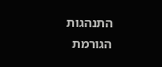התנהגות הגורמת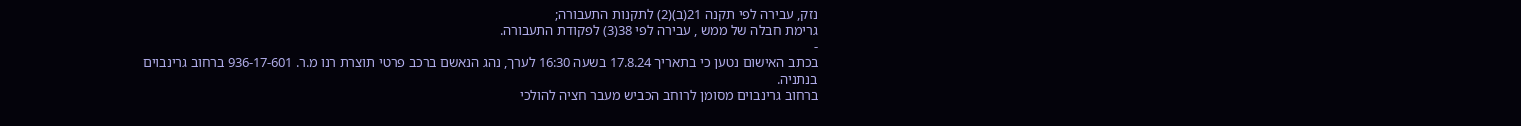נזק, עבירה לפי תקנה 21(ב)(2) לתקנות התעבורה;
גרימת חבלה של ממש , עבירה לפי 38(3) לפקודת התעבורה.
-
בכתב האישום נטען כי בתאריך 17.8.24 בשעה 16:30 לערך, נהג הנאשם ברכב פרטי תוצרת רנו מ.ר. 936-17-601 ברחוב גרינבוים בנתניה.
ברחוב גרינבוים מסומן לרוחב הכביש מעבר חציה להולכי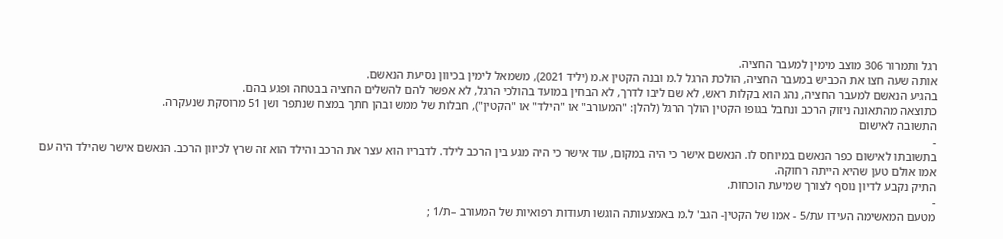רגל ותמרור 306 מוצב מימין למעבר החציה.
אותה שעה חצו את הכביש במעבר החציה, הולכת הרגל ל.מ ובנה הקטין א.מ (יליד 2021), משמאל לימין בכיוון נסיעת הנאשם.
בהגיע הנאשם למעבר החציה, נהג הוא בקלות ראש, לא שם ליבו לדרך, לא הבחין במועד בהולכי הרגל, לא אפשר להם להשלים החציה בבטחה ופגע בהם.
כתוצאה מהתאונה ניזוק הרכב ונחבל בגופו הקטין הולך הרגל (להלן: "המעורב" או "הילד" או "הקטין"), חבלות של ממש ובהן חתך במצח שנתפר ושן 51 מרוסקת שנעקרה.
התשובה לאישום
-
בתשובתו לאישום כפר הנאשם במיוחס לו. הנאשם אישר כי היה במקום, עוד אישר כי היה מגע בין הרכב לילד. לדבריו הוא עצר את הרכב והילד הוא זה שרץ לכיוון הרכב. הנאשם אישר שהילד היה עם אמו אולם טען שהיא הייתה רחוקה.
התיק נקבע לדיון נוסף לצורך שמיעת הוכחות.
-
מטעם המאשימה העידו עת/5 - אמו של הקטין- הגב' ל.מ באמצעותה הוגשו תעודות רפואיות של המעורב –ת/1 ;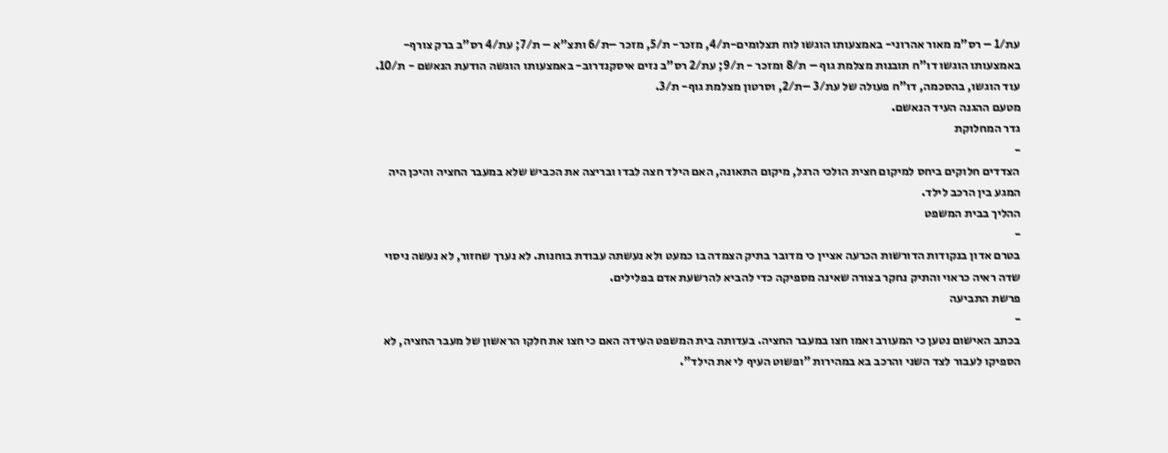עת/1 – רס"מ מאור אהרוני- באמצעותו הוגשו לוח תצלומים-ת/4, מזכר- ת/5, מזכר –ת/6 ותצ"א – ת/7; עת/4 רס"ב ברק צורף- באמצעותו הוגשו דו"ח תובנות מצלמת גוף – ת/8 ומזכר - ת/9; עת/2 רס"ב נזים איסקנדרוב- באמצעותו הוגשה הודעת הנאשם - ת/10.
עוד הוגשו, בהסכמה, דו"ח פעולה של עת/3 –ת/2, וסרטון מצלמת גוף- ת/3.
מטעם ההגנה העיד הנאשם.
גדר המחלוקת
-
הצדדים חלוקים ביחס למיקום חצית הולכי הרגל, מיקום התאונה, האם הילד חצה לבדו ובריצה את הכביש שלא במעבר החציה והיכן היה המגע בין הרכב לילד.
ההליך בבית המשפט
-
בטרם אדון בנקודות הדורשות הכרעה אציין כי מדובר בתיק הצמדה בו כמעט ולא נעשתה עבודת בוחנות. לא נערך שחזור, לא נעשה ניסוי שדה ראיה כראוי והתיק נחקר בצורה שאינה מספיקה כדי להביא להרשעת אדם בפלילים.
פרשת התביעה
-
בכתב האישום נטען כי המעורב ואמו חצו במעבר החציה. בעדותה בית המשפט העידה האם כי חצו את חלקו הראשון של מעבר החציה, לא הספיקו לעבור לצד השני והרכב בא במהירות "ופשוט העיף לי את הילד".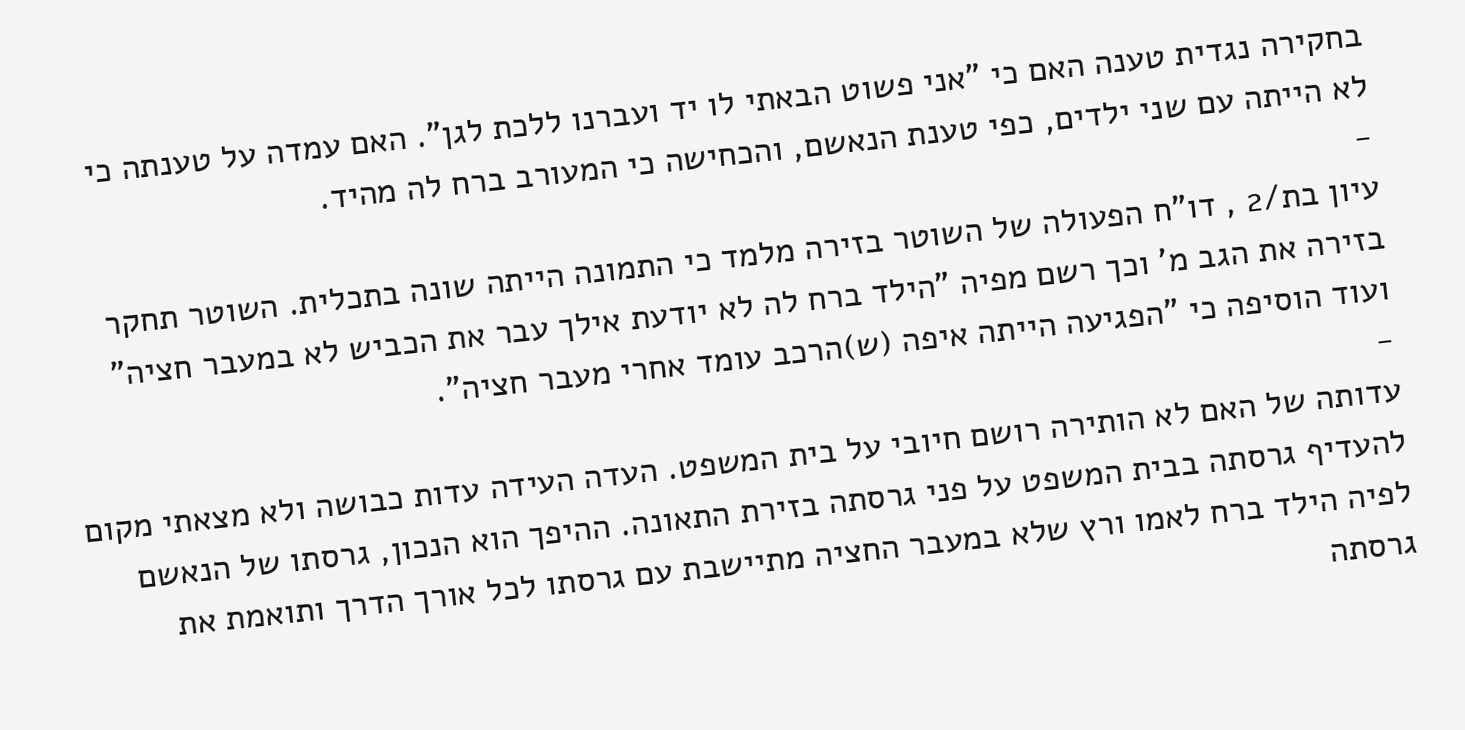בחקירה נגדית טענה האם כי "אני פשוט הבאתי לו יד ועברנו ללכת לגן". האם עמדה על טענתה כי לא הייתה עם שני ילדים, כפי טענת הנאשם, והכחישה כי המעורב ברח לה מהיד.
-
עיון בת/2 , דו"ח הפעולה של השוטר בזירה מלמד כי התמונה הייתה שונה בתכלית. השוטר תחקר בזירה את הגב מ' וכך רשם מפיה "הילד ברח לה לא יודעת אילך עבר את הכביש לא במעבר חציה" ועוד הוסיפה כי "הפגיעה הייתה איפה (ש)הרכב עומד אחרי מעבר חציה".
-
עדותה של האם לא הותירה רושם חיובי על בית המשפט. העדה העידה עדות כבושה ולא מצאתי מקום להעדיף גרסתה בבית המשפט על פני גרסתה בזירת התאונה. ההיפך הוא הנכון, גרסתו של הנאשם לפיה הילד ברח לאמו ורץ שלא במעבר החציה מתיישבת עם גרסתו לכל אורך הדרך ותואמת את גרסתה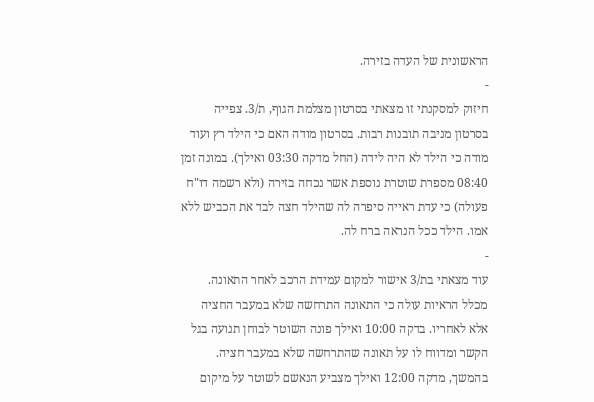הראשונית של העדה בזירה.
-
חיזוק למסקנתי זו מצאתי בסרטון מצלמת הגוף, ת/3. צפייה בסרטון מניבה תובנות רבות. בסרטון מודה האם כי הילד רץ ועוד מודה כי הילד לא היה לידה (החל מדקה 03:30 ואילך). במונה זמן 08:40 מספרת שוטרת נוספת אשר נכחה בזירה (ולא רשמה דו"ח פעולה) כי עדת ראייה סיפרה לה שהילד חצה לבד את הכביש ללא אמו. הילד ככל הנראה ברח לה.
-
עוד מצאתי בת/3 אישור למקום עמידת הרכב לאחר התאונה. מכלל הראיות עולה כי התאונה התרחשה שלא במעבר החציה אלא לאחריו. בדקה 10:00 ואילך פונה השוטר לבוחן תנועה בגל הקשר ומדווח לו על תאונה שהתרחשה שלא במעבר חציה. בהמשך, מדקה 12:00 ואילך מצביע הנאשם לשוטר על מיקום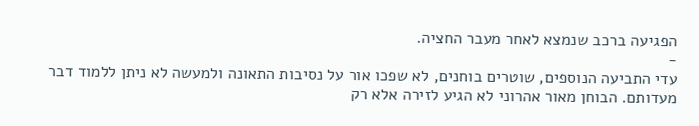הפגיעה ברכב שנמצא לאחר מעבר החציה.
-
עדי התביעה הנוספים, שוטרים בוחנים, לא שפכו אור על נסיבות התאונה ולמעשה לא ניתן ללמוד דבר מעדותם. הבוחן מאור אהרוני לא הגיע לזירה אלא רק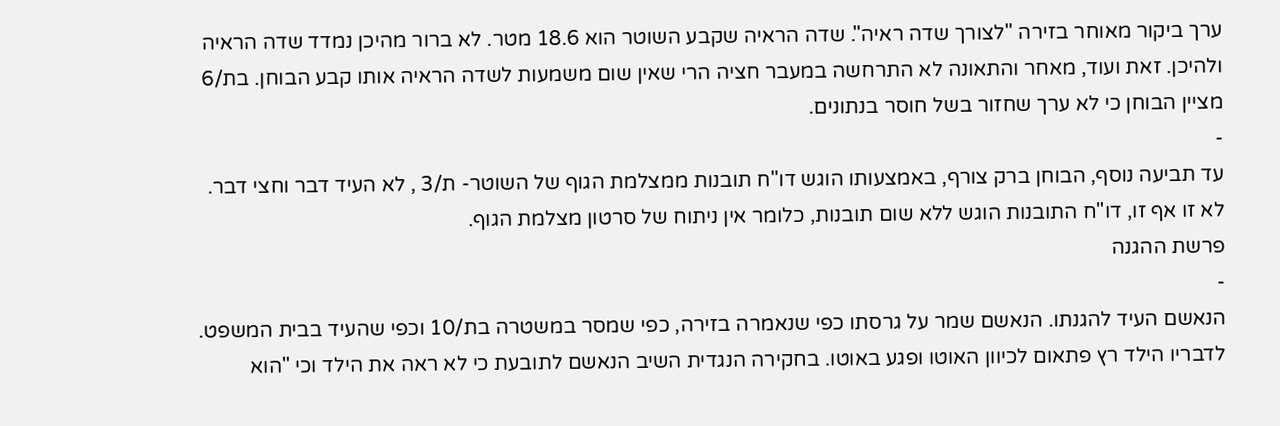ערך ביקור מאוחר בזירה "לצורך שדה ראיה". שדה הראיה שקבע השוטר הוא 18.6 מטר. לא ברור מהיכן נמדד שדה הראיה ולהיכן. זאת ועוד, מאחר והתאונה לא התרחשה במעבר חציה הרי שאין שום משמעות לשדה הראיה אותו קבע הבוחן. בת/6 מציין הבוחן כי לא ערך שחזור בשל חוסר בנתונים.
-
עד תביעה נוסף, הבוחן ברק צורף, באמצעותו הוגש דו"ח תובנות ממצלמת הגוף של השוטר- ת/3 , לא העיד דבר וחצי דבר. לא זו אף זו, דו"ח התובנות הוגש ללא שום תובנות, כלומר אין ניתוח של סרטון מצלמת הגוף.
פרשת ההגנה
-
הנאשם העיד להגנתו. הנאשם שמר על גרסתו כפי שנאמרה בזירה, כפי שמסר במשטרה בת/10 וכפי שהעיד בבית המשפט. לדבריו הילד רץ פתאום לכיוון האוטו ופגע באוטו. בחקירה הנגדית השיב הנאשם לתובעת כי לא ראה את הילד וכי "הוא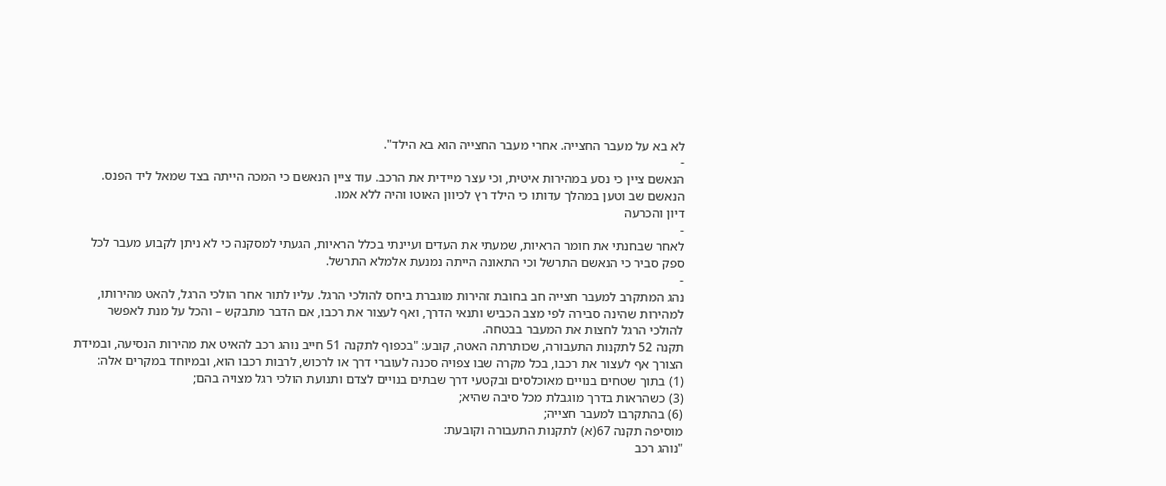לא בא על מעבר החצייה. אחרי מעבר החצייה הוא בא הילד".
-
הנאשם ציין כי נסע במהירות איטית, וכי עצר מיידית את הרכב. עוד ציין הנאשם כי המכה הייתה בצד שמאל ליד הפנס. הנאשם שב וטען במהלך עדותו כי הילד רץ לכיוון האוטו והיה ללא אמו.
דיון והכרעה
-
לאחר שבחנתי את חומר הראיות, שמעתי את העדים ועיינתי בכלל הראיות, הגעתי למסקנה כי לא ניתן לקבוע מעבר לכל ספק סביר כי הנאשם התרשל וכי התאונה הייתה נמנעת אלמלא התרשל.
-
נהג המתקרב למעבר חצייה חב בחובת זהירות מוגברת ביחס להולכי הרגל. עליו לתור אחר הולכי הרגל, להאט מהירותו, למהירות שהינה סבירה לפי מצב הכביש ותנאי הדרך, ואף לעצור את רכבו, אם הדבר מתבקש – והכל על מנת לאפשר להולכי הרגל לחצות את המעבר בבטחה.
תקנה 52 לתקנות התעבורה, שכותרתה האטה, קובע: "בכפוף לתקנה 51 חייב נוהג רכב להאיט את מהירות הנסיעה, ובמידת הצורך אף לעצור את רכבו, בכל מקרה שבו צפויה סכנה לעוברי דרך או לרכוש, לרבות רכבו הוא, ובמיוחד במקרים אלה:
(1) בתוך שטחים בנויים מאוכלסים ובקטעי דרך שבתים בנויים לצדם ותנועת הולכי רגל מצויה בהם;
(3) כשהראות בדרך מוגבלת מכל סיבה שהיא;
(6) בהתקרבו למעבר חצייה;
מוסיפה תקנה 67(א) לתקנות התעבורה וקובעת:
"נוהג רכב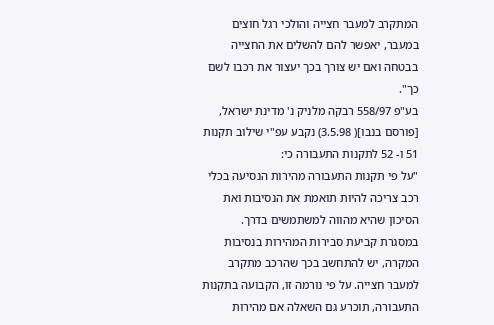המתקרב למעבר חצייה והולכי רגל חוצים במעבר, יאפשר להם להשלים את החצייה בבטחה ואם יש צורך בכך יעצור את רכבו לשם כך".
בע"פ 558/97 רבקה מלניק נ' מדינת ישראל, [פורסם בנבו]( 3.5.98) נקבע עפ"י שילוב תקנות 51 ו- 52 לתקנות התעבורה כי:
"על פי תקנות התעבורה מהירות הנסיעה בכלי רכב צריכה להיות תואמת את הנסיבות ואת הסיכון שהיא מהווה למשתמשים בדרך. במסגרת קביעת סבירות המהירות בנסיבות המקרה, יש להתחשב בכך שהרכב מתקרב למעבר חצייה. על פי נורמה זו, הקבועה בתקנות התעבורה, תוכרע גם השאלה אם מהירות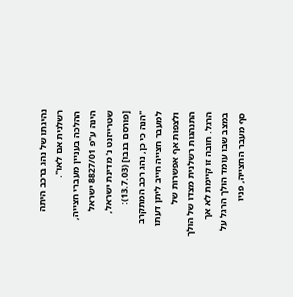נהיגתו של נהג ברכב היתה רשלנית אם לאו".
ההלכה בעניין מעברי חצייה, הינה ע"פ 8827/01 ישראל שטרייזנט נ' מדינת ישראל, [פורסם בנבו] (13.7.03):
"הנה כי כן, נהג רכב המתקרב למעבר חצייה חייב ליתן דעתו ולצפות אף אפשרות של התנהגות רשלנית מצדו של הולך הרגל. חובה זו קיימת לא אך במצב שבו עומד הולך הרגל על סף מעבר החצייה, פניו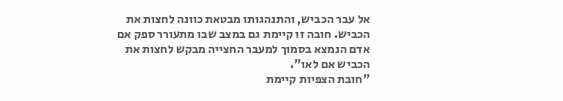אל עבר הכביש, והתנהגותו מבטאת כוונה לחצות את הכביש. חובה זו קיימת גם במצב שבו מתעורר ספק אם אדם הנמצא בסמוך למעבר החצייה מבקש לחצות את הכביש אם לאו".
"חובת הצפיות קיימת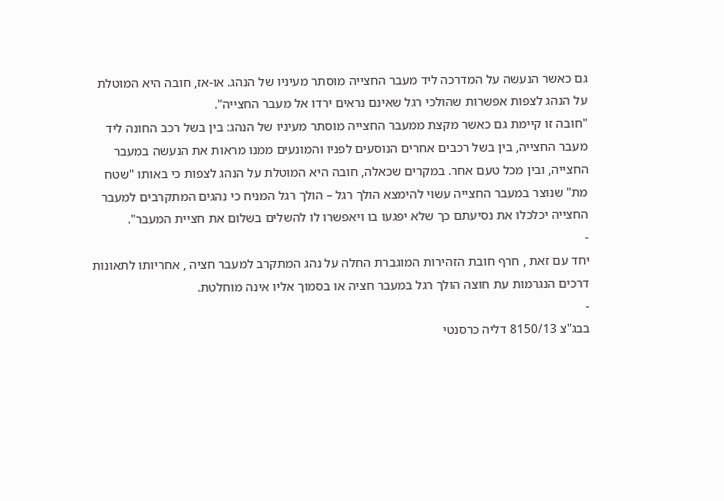גם כאשר הנעשה על המדרכה ליד מעבר החצייה מוסתר מעיניו של הנהג. או-אז, חובה היא המוטלת על הנהג לצפות אפשרות שהולכי רגל שאינם נראים ירדו אל מעבר החצייה".
"חובה זו קיימת גם כאשר מקצת ממעבר החצייה מוסתר מעיניו של הנהג: בין בשל רכב החונה ליד מעבר החצייה, בין בשל רכבים אחרים הנוסעים לפניו והמונעים ממנו מראות את הנעשה במעבר החצייה, ובין מכל טעם אחר. במקרים שכאלה, חובה היא המוטלת על הנהג לצפות כי באותו "שטח מת" שנוצר במעבר החצייה עשוי להימצא הולך רגל – הולך רגל המניח כי נהגים המתקרבים למעבר החצייה יכלכלו את נסיעתם כך שלא יפגעו בו ויאפשרו לו להשלים בשלום את חציית המעבר".
-
יחד עם זאת , חרף חובת הזהירות המוגברת החלה על נהג המתקרב למעבר חציה , אחריותו לתאונות דרכים הנגרמות עת חוצה הולך רגל במעבר חציה או בסמוך אליו אינה מוחלטת.
-
בבג"צ 8150/13 דליה כרסנטי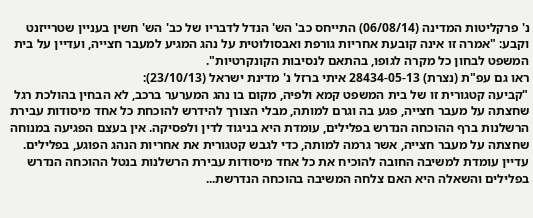נ' פרקליטות המדינה (06/08/14) התייחס כב' הש' הנדל לדבריו של כב' הש' חשין בעניין שטרייזנט וקבע: "אמרה זו אינה קובעת אחריות גורפת ואבסולוטית על נהג המגיע למעבר חצייה, ועדיין על בית המשפט לבחון כל מקרה לגופו, בהתאם לנסיבות הקונקרטיות".
ראו גם עפ"ת (נצרת) 28434-05-13 איתי ברזל נ' מדינת ישראל (23/10/13):
"קביעה קטגורית זו של בית המשפט קמא ולפיה, מקום בו נהג המערער ברכב, לא הבחין בהולכת רגל שחצתה על מעבר חצייה, פגע בה וגרם למותה, מבלי הצורך להידרש להוכחת כל אחד מיסודות עבירת הרשלנות ברף ההוכחה הנדרש בפלילים, עומדת היא בניגוד לדין ולפסיקה. אין בעצם הפגיעה במנוחה שחצתה על מעבר חצייה, אשר גרמה למותה, כדי לגבש קטגורית את אחריות הנהג הפוגע, בפלילים. עדיין עומדת למשיבה החובה להוכיח את כל אחד מיסודות עבירת הרשלנות בנטל ההוכחה הנדרש בפלילים והשאלה היא האם צלחה המשיבה בהוכחה הנדרשת...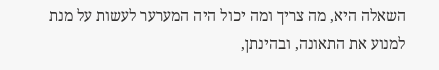השאלה היא, מה צריך ומה יכול היה המערער לעשות על מנת למנוע את התאונה, ובהינתן,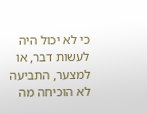כי לא יכול היה לעשות דבר, או למצער, התביעה לא הוכיחה מה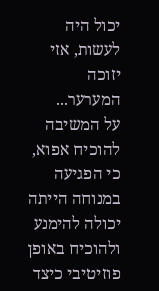יכול היה לעשות, אזי יזוכה המערער...
על המשיבה להוכיח אפוא, כי הפגיעה במנוחה הייתה יכולה להימנע ולהוכיח באופן פוזיטיבי כיצד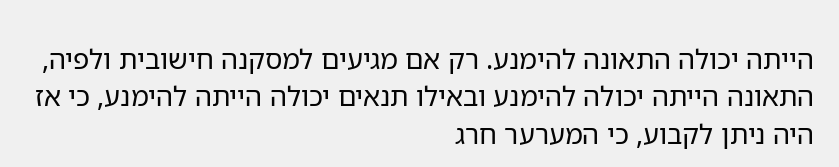הייתה יכולה התאונה להימנע. רק אם מגיעים למסקנה חישובית ולפיה, התאונה הייתה יכולה להימנע ובאילו תנאים יכולה הייתה להימנע, כי אז היה ניתן לקבוע, כי המערער חרג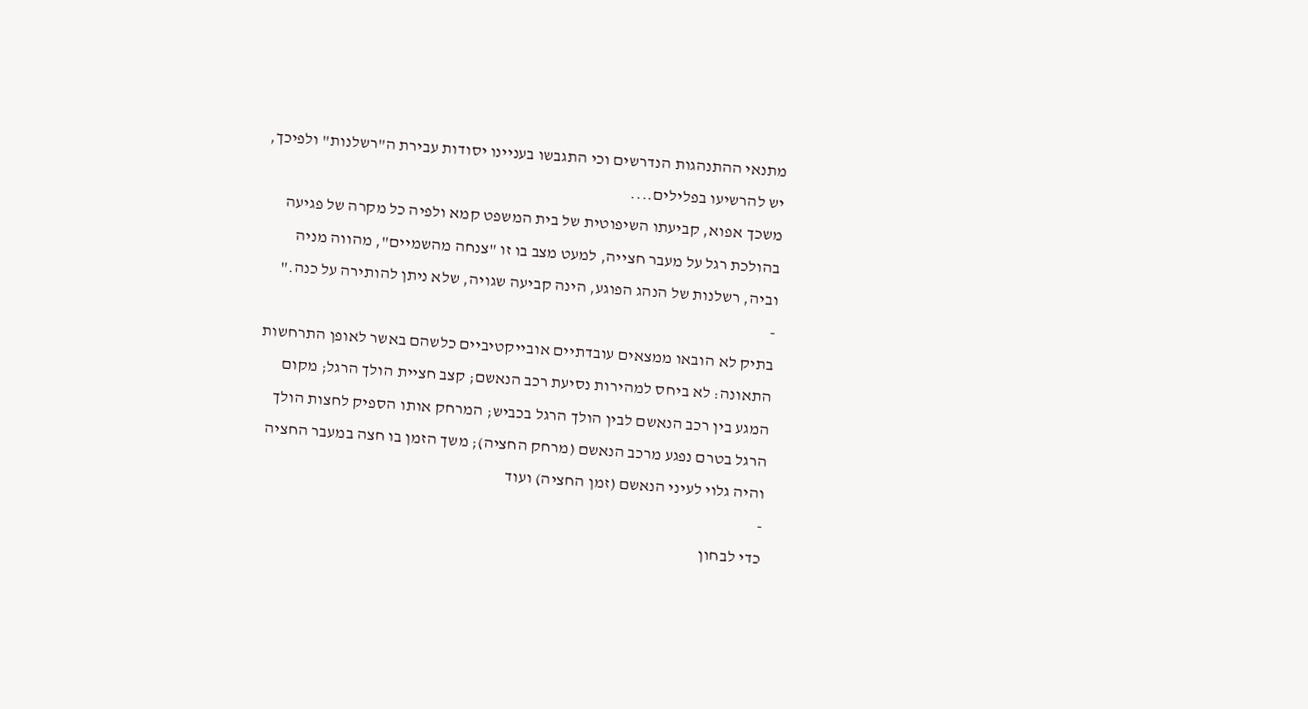מתנאי ההתנהגות הנדרשים וכי התגבשו בעניינו יסודות עבירת ה"רשלנות" ולפיכך, יש להרשיעו בפלילים....
משכך אפוא, קביעתו השיפוטית של בית המשפט קמא ולפיה כל מקרה של פגיעה בהולכת רגל על מעבר חצייה, למעט מצב בו זו "צנחה מהשמיים", מהווה מניה וביה, רשלנות של הנהג הפוגע, הינה קביעה שגויה, שלא ניתן להותירה על כנה."
-
בתיק לא הובאו ממצאים עובדתיים אובייקטיביים כלשהם באשר לאופן התרחשות התאונה: לא ביחס למהירות נסיעת רכב הנאשם; קצב חציית הולך הרגל; מקום המגע בין רכב הנאשם לבין הולך הרגל בכביש; המרחק אותו הספיק לחצות הולך הרגל בטרם נפגע מרכב הנאשם (מרחק החציה); משך הזמן בו חצה במעבר החציה והיה גלוי לעיני הנאשם (זמן החציה) ועוד
-
כדי לבחון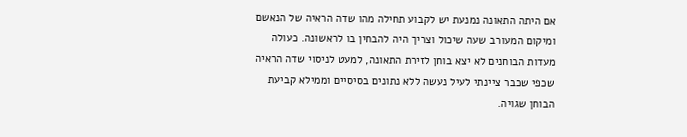אם היתה התאונה נמנעת יש לקבוע תחילה מהו שדה הראיה של הנאשם ומיקום המעורב שעה שיכול וצריך היה להבחין בו לראשונה. כעולה מעדות הבוחנים לא יצא בוחן לזירת התאונה, למעט לניסוי שדה הראיה שכפי שכבר ציינתי לעיל נעשה ללא נתונים בסיסיים וממילא קביעת הבוחן שגויה.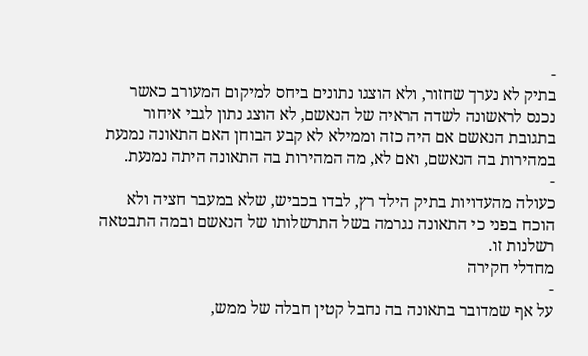-
בתיק לא נערך שחזור, ולא הוצגו נתונים ביחס למיקום המעורב כאשר נכנס לראשונה לשדה הראיה של הנאשם, לא הוצג נתון לגבי איחור בתגובת הנאשם אם היה כזה וממילא לא קבע הבוחן האם התאונה נמנעת במהירות בה הנאשם, ואם לא, מה המהירות בה התאונה היתה נמנעת.
-
כעולה מהעדויות בתיק הילד רץ, לבדו בכביש, שלא במעבר חציה ולא הוכח בפני כי התאונה נגרמה בשל התרשלותו של הנאשם ובמה התבטאה רשלנות זו.
מחדלי חקירה
-
על אף שמדובר בתאונה בה נחבל קטין חבלה של ממש,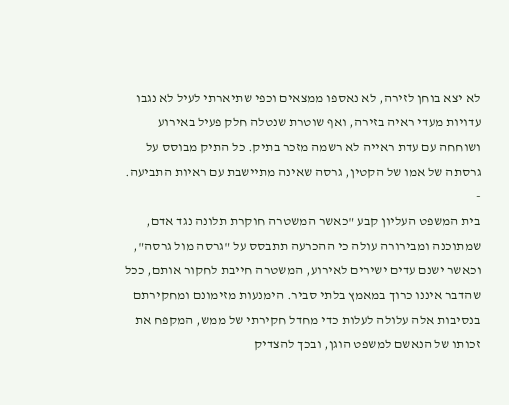לא יצא בוחן לזירה, לא נאספו ממצאים וכפי שתיארתי לעיל לא נגבו עדויות מעדי ראיה בזירה, ואף שוטרת שנטלה חלק פעיל באירוע ושוחחה עם עדת ראייה לא רשמה מזכר בתיק. כל התיק מבוסס על גרסתה של אמו של הקטין, גרסה שאינה מתיישבת עם ראיות התביעה.
-
בית המשפט העליון קבע "כאשר המשטרה חוקרת תלונה נגד אדם, שמתוכנה ומבירורה עולה כי ההכרעה תתבסס על "גרסה מול גרסה", וכאשר ישנם עדים ישירים לאירוע, המשטרה חייבת לחקור אותם, ככל שהדבר איננו כרוך במאמץ בלתי סביר. הימנעות מזימונם ומחקירתם בנסיבות אלה עלולה לעלות כדי מחדל חקירתי של ממש, המקפח את זכותו של הנאשם למשפט הוגן, ובכך להצדיק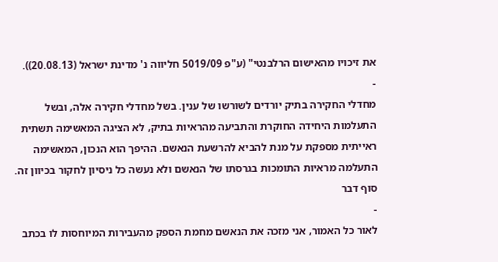את זיכויו מהאישום הרלבנטי" (ע"פ 5019/09 חליווה נ' מדינת ישראל (20.08.13)).
-
מחדלי החקירה בתיק יורדים לשורשו של ענין. בשל מחדלי חקירה אלה, ובשל התעלמות היחידה החוקרת והתביעה מהראיות בתיק, לא הציגה המאשימה תשתית ראייתית מספקת על מנת להביא להרשעת הנאשם. ההיפך הוא הנכון, המאשימה התעלמה מראיות התומכות בגרסתו של הנאשם ולא נעשה כל ניסיון לחקור בכיוון זה.
סוף דבר
-
לאור כל האמור, אני מזכה את הנאשם מחמת הספק מהעבירות המיוחסות לו בכתב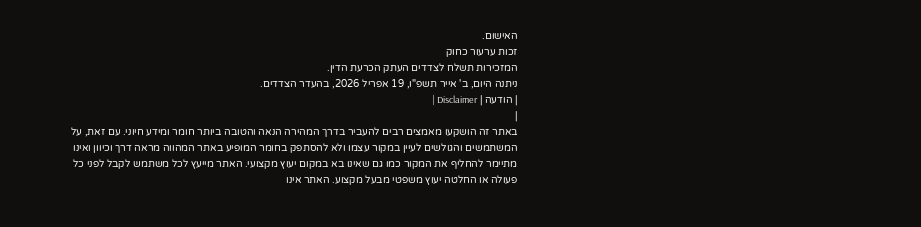האישום.
זכות ערעור כחוק
המזכירות תשלח לצדדים העתק הכרעת הדין.
ניתנה היום, ב' אייר תשפ"ו, 19 אפריל 2026, בהעדר הצדדים.
| הודעה | Disclaimer |
|
באתר זה הושקעו מאמצים רבים להעביר בדרך המהירה הנאה והטובה ביותר חומר ומידע חיוני. עם זאת, על המשתמשים והגולשים לעיין במקור עצמו ולא להסתפק בחומר המופיע באתר המהווה מראה דרך וכיוון ואינו מתיימר להחליף את המקור כמו גם שאינו בא במקום יעוץ מקצועי. האתר מייעץ לכל משתמש לקבל לפני כל פעולה או החלטה יעוץ משפטי מבעל מקצוע. האתר אינו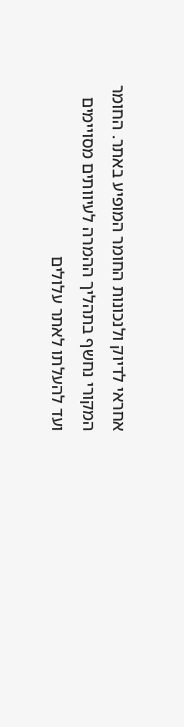אחראי לדיוק ולנכונות החומר המופיע באתר. החומר המקורי נחשף בתהליך ההמרה לעיוותים מסויימים ועד להעלתו לאתר עלולים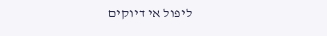ליפול אי דיוקים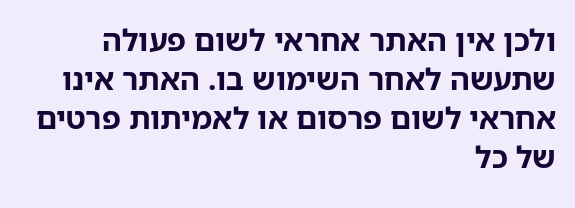ולכן אין האתר אחראי לשום פעולה שתעשה לאחר השימוש בו. האתר אינו אחראי לשום פרסום או לאמיתות פרטים של כל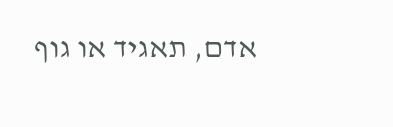אדם, תאגיד או גוף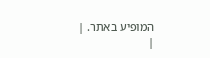המופיע באתר. |
|